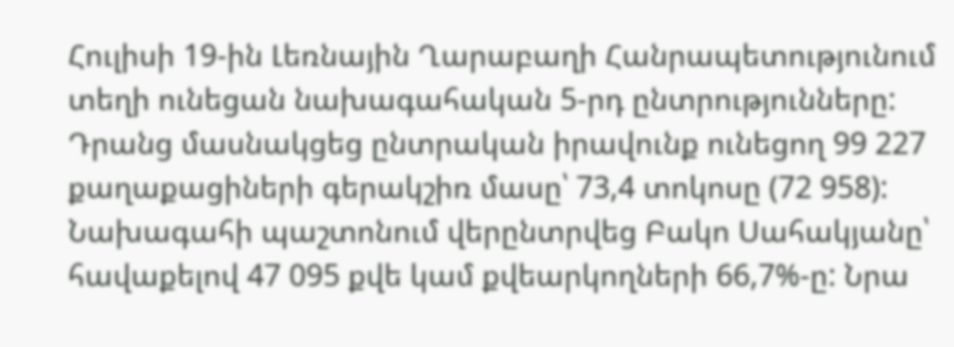Հուլիսի 19-ին Լեռնային Ղարաբաղի Հանրապետությունում տեղի ունեցան նախագահական 5-րդ ընտրությունները: Դրանց մասնակցեց ընտրական իրավունք ունեցող 99 227 քաղաքացիների գերակշիռ մասը՝ 73,4 տոկոսը (72 958): Նախագահի պաշտոնում վերընտրվեց Բակո Սահակյանը՝ հավաքելով 47 095 քվե կամ քվեարկողների 66,7%-ը: Նրա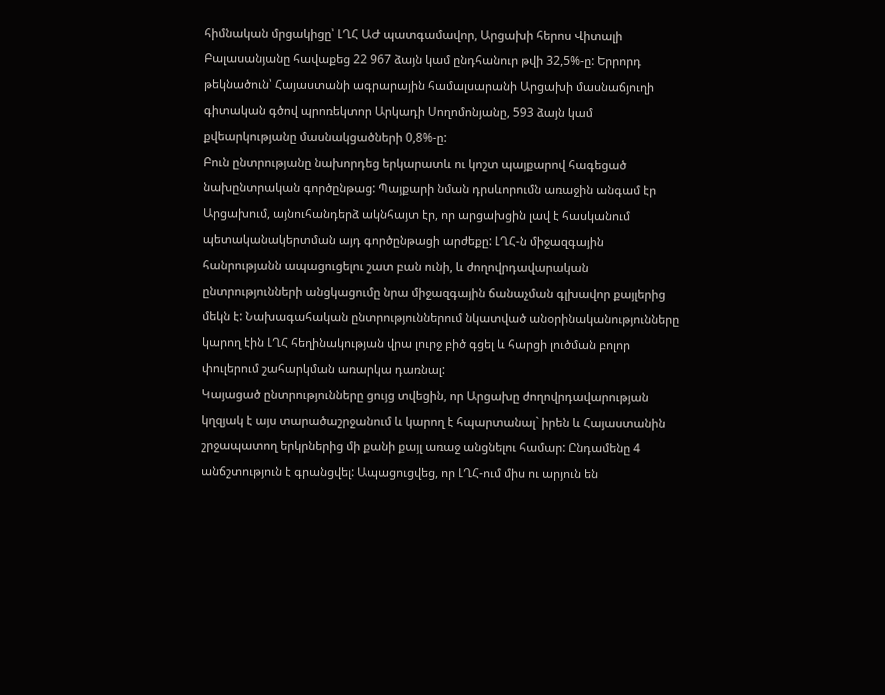հիմնական մրցակիցը՝ ԼՂՀ ԱԺ պատգամավոր, Արցախի հերոս Վիտալի Բալասանյանը հավաքեց 22 967 ձայն կամ ընդհանուր թվի 32,5%-ը: Երրորդ թեկնածուն՝ Հայաստանի ագրարային համալսարանի Արցախի մասնաճյուղի գիտական գծով պրոռեկտոր Արկադի Սողոմոնյանը, 593 ձայն կամ քվեարկությանը մասնակցածների 0,8%-ը:
Բուն ընտրությանը նախորդեց երկարատև ու կոշտ պայքարով հագեցած նախընտրական գործընթաց: Պայքարի նման դրսևորումն առաջին անգամ էր Արցախում, այնուհանդերձ ակնհայտ էր, որ արցախցին լավ է հասկանում պետականակերտման այդ գործընթացի արժեքը: ԼՂՀ-ն միջազգային հանրությանն ապացուցելու շատ բան ունի, և ժողովրդավարական ընտրությունների անցկացումը նրա միջազգային ճանաչման գլխավոր քայլերից մեկն է: Նախագահական ընտրություններում նկատված անօրինականությունները կարող էին ԼՂՀ հեղինակության վրա լուրջ բիծ գցել և հարցի լուծման բոլոր փուլերում շահարկման առարկա դառնալ:
Կայացած ընտրությունները ցույց տվեցին, որ Արցախը ժողովրդավարության կղզյակ է այս տարածաշրջանում և կարող է հպարտանալ` իրեն և Հայաստանին շրջապատող երկրներից մի քանի քայլ առաջ անցնելու համար: Ընդամենը 4 անճշտություն է գրանցվել: Ապացուցվեց, որ ԼՂՀ-ում միս ու արյուն են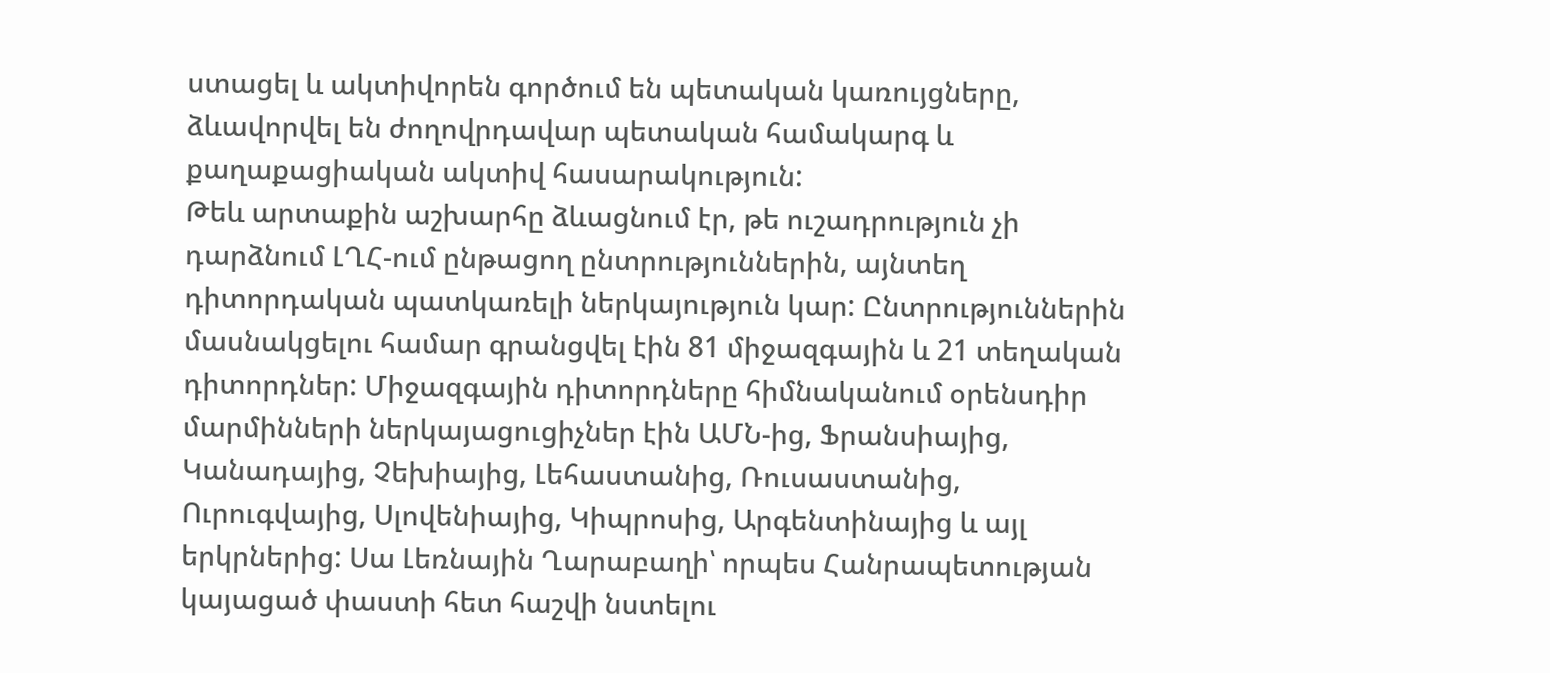ստացել և ակտիվորեն գործում են պետական կառույցները, ձևավորվել են ժողովրդավար պետական համակարգ և քաղաքացիական ակտիվ հասարակություն:
Թեև արտաքին աշխարհը ձևացնում էր, թե ուշադրություն չի դարձնում ԼՂՀ-ում ընթացող ընտրություններին, այնտեղ դիտորդական պատկառելի ներկայություն կար: Ընտրություններին մասնակցելու համար գրանցվել էին 81 միջազգային և 21 տեղական դիտորդներ: Միջազգային դիտորդները հիմնականում օրենսդիր մարմինների ներկայացուցիչներ էին ԱՄՆ-ից, Ֆրանսիայից, Կանադայից, Չեխիայից, Լեհաստանից, Ռուսաստանից, Ուրուգվայից, Սլովենիայից, Կիպրոսից, Արգենտինայից և այլ երկրներից: Սա Լեռնային Ղարաբաղի՝ որպես Հանրապետության կայացած փաստի հետ հաշվի նստելու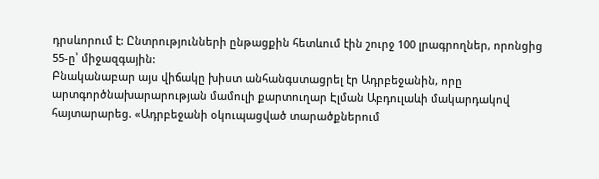դրսևորում է: Ընտրությունների ընթացքին հետևում էին շուրջ 100 լրագրողներ, որոնցից 55-ը՝ միջազգային:
Բնականաբար այս վիճակը խիստ անհանգստացրել էր Ադրբեջանին, որը արտգործնախարարության մամուլի քարտուղար Էլման Աբդուլաևի մակարդակով հայտարարեց. «Ադրբեջանի օկուպացված տարածքներում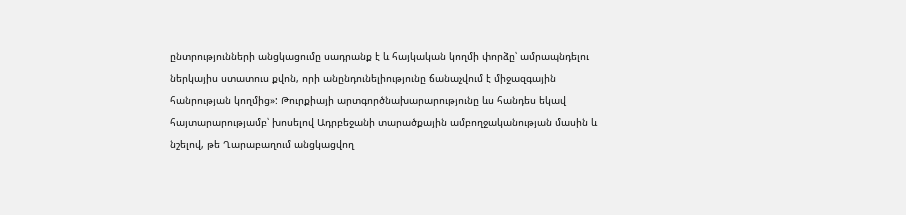ընտրությունների անցկացումը սադրանք է և հայկական կողմի փորձը՝ ամրապնդելու ներկայիս ստատուս քվոն, որի անընդունելիությունը ճանաչվում է միջազգային հանրության կողմից»: Թուրքիայի արտգործնախարարությունը ևս հանդես եկավ հայտարարությամբ՝ խոսելով Ադրբեջանի տարածքային ամբողջականության մասին և նշելով, թե Ղարաբաղում անցկացվող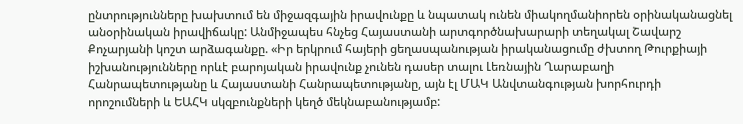ընտրությունները խախտում են միջազգային իրավունքը և նպատակ ունեն միակողմանիորեն օրինականացնել անօրինական իրավիճակը: Անմիջապես հնչեց Հայաստանի արտգործնախարարի տեղակալ Շավարշ Քոչարյանի կոշտ արձագանքը. «Իր երկրում հայերի ցեղասպանության իրականացումը ժխտող Թուրքիայի իշխանությունները որևէ բարոյական իրավունք չունեն դասեր տալու Լեռնային Ղարաբաղի Հանրապետությանը և Հայաստանի Հանրապետությանը, այն էլ ՄԱԿ Անվտանգության խորհուրդի որոշումների և ԵԱՀԿ սկզբունքների կեղծ մեկնաբանությամբ: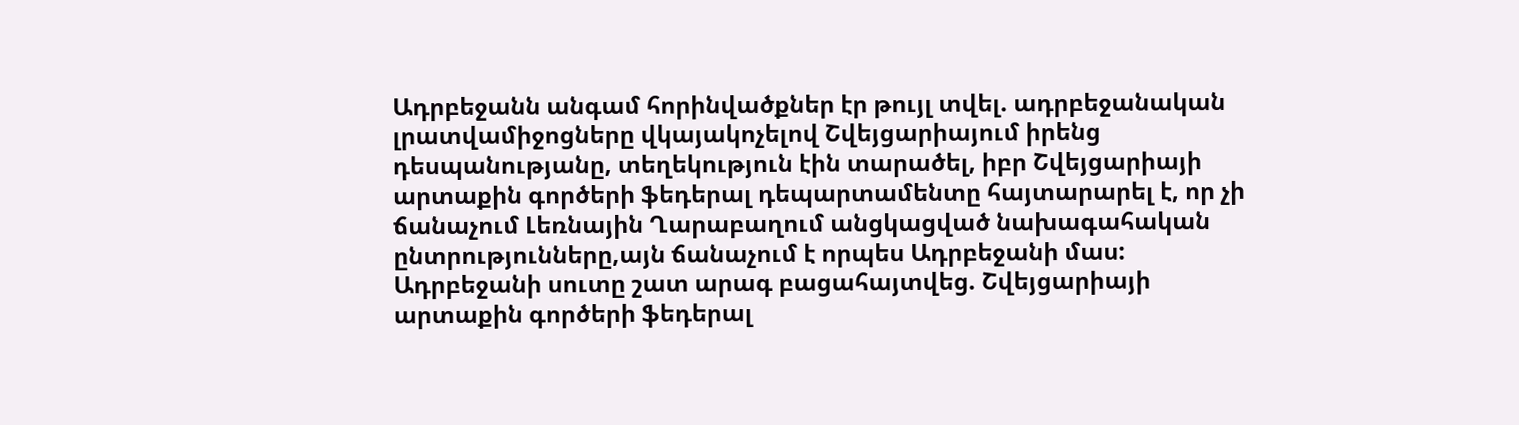Ադրբեջանն անգամ հորինվածքներ էր թույլ տվել. ադրբեջանական լրատվամիջոցները վկայակոչելով Շվեյցարիայում իրենց դեսպանությանը, տեղեկություն էին տարածել, իբր Շվեյցարիայի արտաքին գործերի ֆեդերալ դեպարտամենտը հայտարարել է, որ չի ճանաչում Լեռնային Ղարաբաղում անցկացված նախագահական ընտրությունները,այն ճանաչում է որպես Ադրբեջանի մաս: Ադրբեջանի սուտը շատ արագ բացահայտվեց. Շվեյցարիայի արտաքին գործերի ֆեդերալ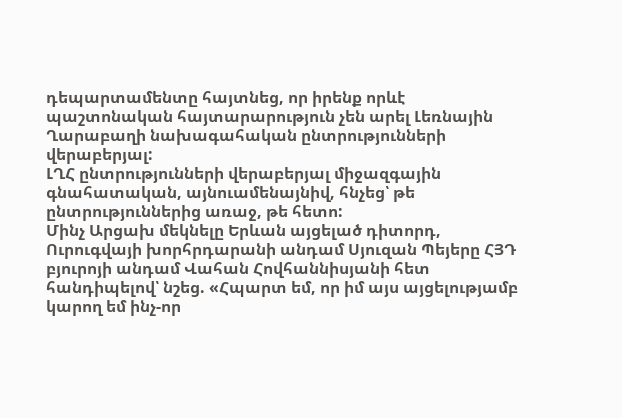դեպարտամենտը հայտնեց, որ իրենք որևէ պաշտոնական հայտարարություն չեն արել Լեռնային Ղարաբաղի նախագահական ընտրությունների վերաբերյալ:
ԼՂՀ ընտրությունների վերաբերյալ միջազգային գնահատական, այնուամենայնիվ, հնչեց՝ թե ընտրություններից առաջ, թե հետո:
Մինչ Արցախ մեկնելը Երևան այցելած դիտորդ, Ուրուգվայի խորհրդարանի անդամ Սյուզան Պեյերը ՀՅԴ բյուրոյի անդամ Վահան Հովհաննիսյանի հետ հանդիպելով՝ նշեց. «Հպարտ եմ, որ իմ այս այցելությամբ կարող եմ ինչ-որ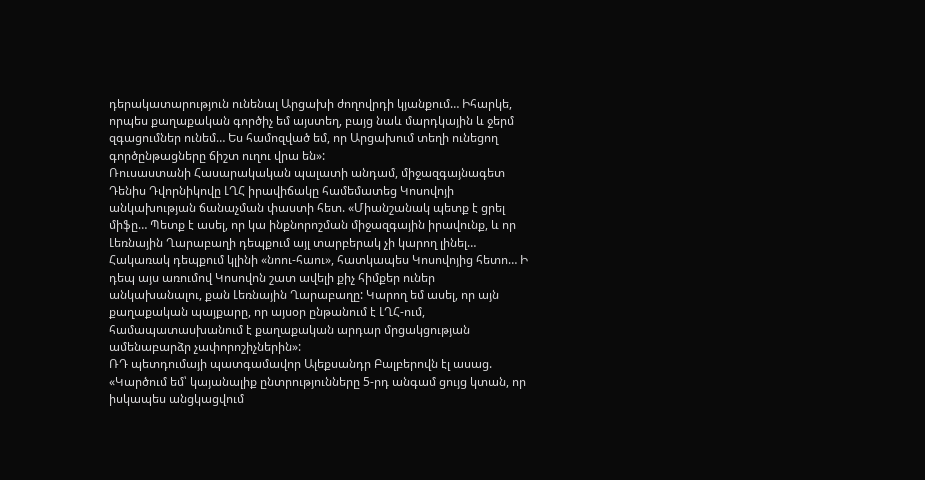դերակատարություն ունենալ Արցախի ժողովրդի կյանքում… Իհարկե, որպես քաղաքական գործիչ եմ այստեղ, բայց նաև մարդկային և ջերմ զգացումներ ունեմ… Ես համոզված եմ, որ Արցախում տեղի ունեցող գործընթացները ճիշտ ուղու վրա են»:
Ռուսաստանի Հասարակական պալատի անդամ, միջազգայնագետ Դենիս Դվորնիկովը ԼՂՀ իրավիճակը համեմատեց Կոսովոյի անկախության ճանաչման փաստի հետ. «Միանշանակ պետք է ցրել միֆը… Պետք է ասել, որ կա ինքնորոշման միջազգային իրավունք, և որ Լեռնային Ղարաբաղի դեպքում այլ տարբերակ չի կարող լինել… Հակառակ դեպքում կլինի «նոու-հաու», հատկապես Կոսովոյից հետո… Ի դեպ այս առումով Կոսովոն շատ ավելի քիչ հիմքեր ուներ անկախանալու, քան Լեռնային Ղարաբաղը: Կարող եմ ասել, որ այն քաղաքական պայքարը, որ այսօր ընթանում է ԼՂՀ-ում, համապատասխանում է քաղաքական արդար մրցակցության ամենաբարձր չափորոշիչներին»:
ՌԴ պետդումայի պատգամավոր Ալեքսանդր Բալբերովն էլ ասաց. «Կարծում եմ՝ կայանալիք ընտրությունները 5-րդ անգամ ցույց կտան, որ իսկապես անցկացվում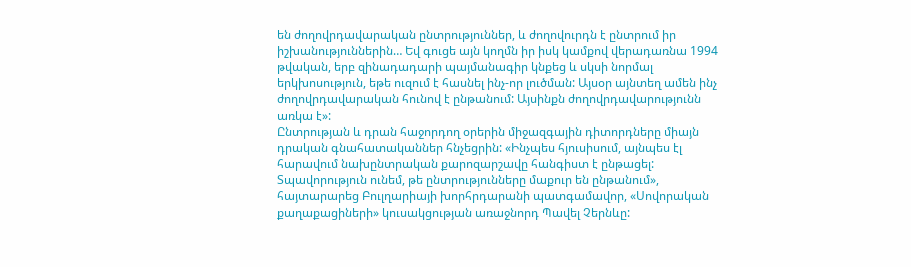են ժողովրդավարական ընտրություններ, և ժողովուրդն է ընտրում իր իշխանություններին… Եվ գուցե այն կողմն իր իսկ կամքով վերադառնա 1994 թվական, երբ զինադադարի պայմանագիր կնքեց և սկսի նորմալ երկխոսություն, եթե ուզում է հասնել ինչ-որ լուծման: Այսօր այնտեղ ամեն ինչ ժողովրդավարական հունով է ընթանում: Այսինքն ժողովրդավարությունն առկա է»:
Ընտրության և դրան հաջորդող օրերին միջազգային դիտորդները միայն դրական գնահատականներ հնչեցրին: «Ինչպես հյուսիսում, այնպես էլ հարավում նախընտրական քարոզարշավը հանգիստ է ընթացել: Տպավորություն ունեմ, թե ընտրությունները մաքուր են ընթանում», հայտարարեց Բուլղարիայի խորհրդարանի պատգամավոր, «Սովորական քաղաքացիների» կուսակցության առաջնորդ Պավել Չերնևը: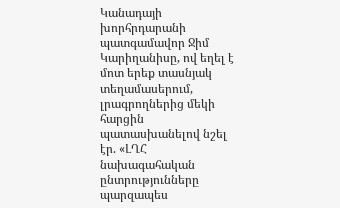Կանադայի խորհրդարանի պատգամավոր Ջիմ Կարիղանիսը, ով եղել է մոտ երեք տասնյակ տեղամասերում, լրագրողներից մեկի հարցին պատասխանելով նշել էր. «ԼՂՀ նախագահական ընտրությունները պարզապես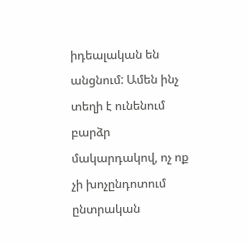իդեալական են անցնում: Ամեն ինչ տեղի է ունենում բարձր մակարդակով, ոչ ոք չի խոչընդոտում ընտրական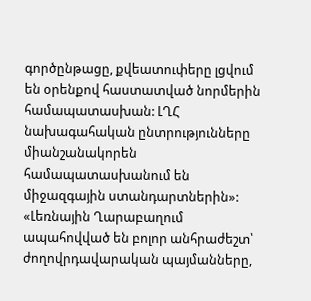գործընթացը, քվեատուփերը լցվում են օրենքով հաստատված նորմերին համապատասխան: ԼՂՀ նախագահական ընտրությունները միանշանակորեն համապատասխանում են միջազգային ստանդարտներին»:
«Լեռնային Ղարաբաղում ապահովված են բոլոր անհրաժեշտ՝ ժողովրդավարական պայմանները,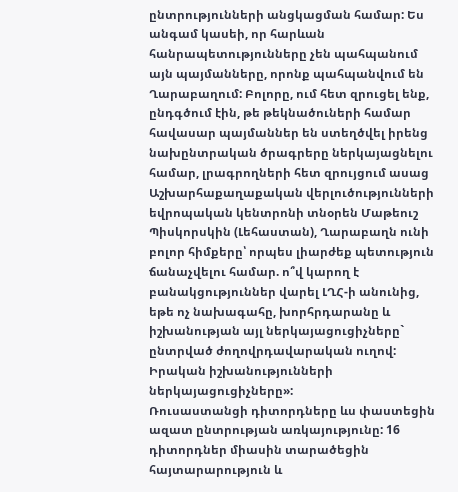ընտրությունների անցկացման համար: Ես անգամ կասեի, որ հարևան հանրապետությունները չեն պահպանում այն պայմանները, որոնք պահպանվում են Ղարաբաղում: Բոլորը, ում հետ զրուցել ենք, ընդգծում էին, թե թեկնածուների համար հավասար պայմաններ են ստեղծվել իրենց նախընտրական ծրագրերը ներկայացնելու համար, լրագրողների հետ զրույցում ասաց Աշխարհաքաղաքական վերլուծությունների եվրոպական կենտրոնի տնօրեն Մաթեուշ Պիսկորսկին (Լեհաստան), Ղարաբաղն ունի բոլոր հիմքերը՝ որպես լիարժեք պետություն ճանաչվելու համար. ո՞վ կարող է բանակցություններ վարել ԼՂՀ-ի անունից, եթե ոչ նախագահը, խորհրդարանը և իշխանության այլ ներկայացուցիչները` ընտրված ժողովրդավարական ուղով: Իրական իշխանությունների ներկայացուցիչները»:
Ռուսաստանցի դիտորդները ևս փաստեցին ազատ ընտրության առկայությունը: 16 դիտորդներ միասին տարածեցին հայտարարություն և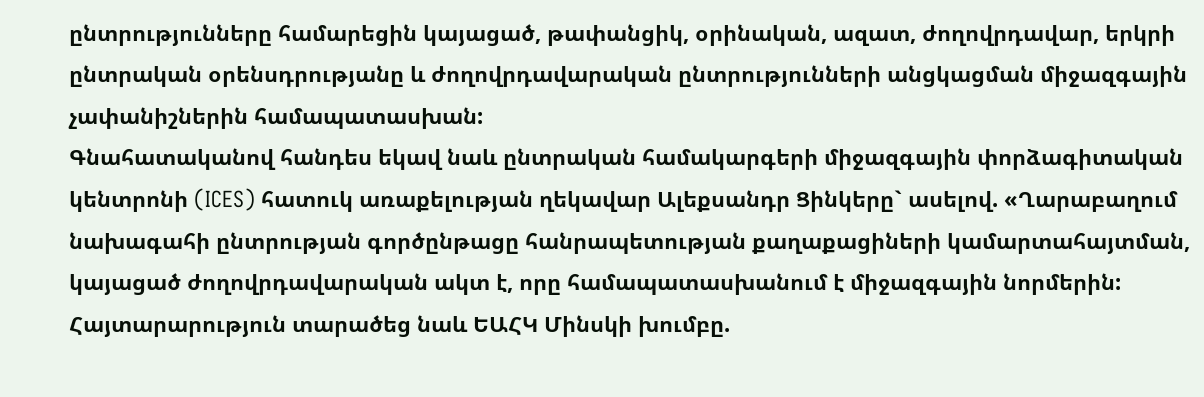ընտրությունները համարեցին կայացած, թափանցիկ, օրինական, ազատ, ժողովրդավար, երկրի ընտրական օրենսդրությանը և ժողովրդավարական ընտրությունների անցկացման միջազգային չափանիշներին համապատասխան:
Գնահատականով հանդես եկավ նաև ընտրական համակարգերի միջազգային փորձագիտական կենտրոնի (ICES) հատուկ առաքելության ղեկավար Ալեքսանդր Ցինկերը` ասելով. «Ղարաբաղում նախագահի ընտրության գործընթացը հանրապետության քաղաքացիների կամարտահայտման, կայացած ժողովրդավարական ակտ է, որը համապատասխանում է միջազգային նորմերին:
Հայտարարություն տարածեց նաև ԵԱՀԿ Մինսկի խումբը.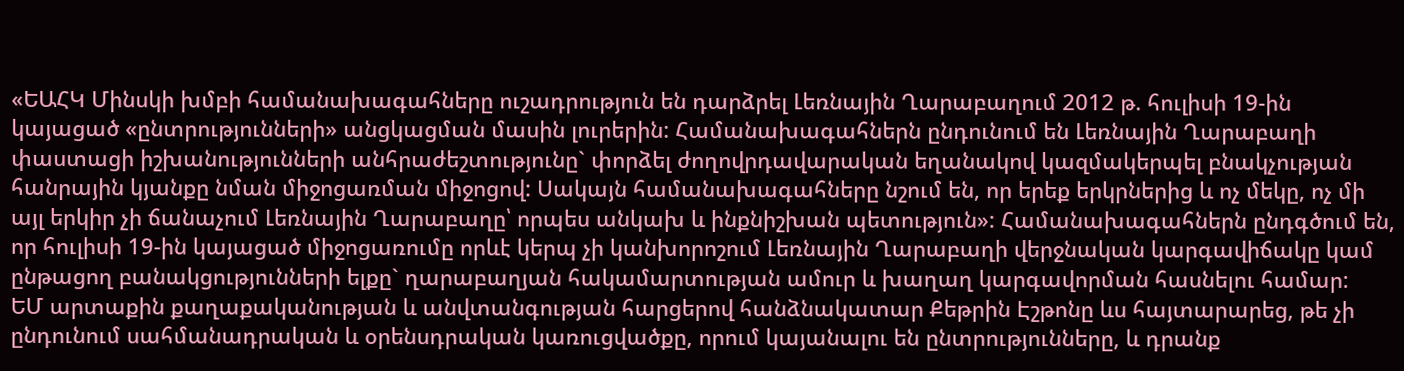«ԵԱՀԿ Մինսկի խմբի համանախագահները ուշադրություն են դարձրել Լեռնային Ղարաբաղում 2012 թ. հուլիսի 19-ին կայացած «ընտրությունների» անցկացման մասին լուրերին: Համանախագահներն ընդունում են Լեռնային Ղարաբաղի փաստացի իշխանությունների անհրաժեշտությունը` փորձել ժողովրդավարական եղանակով կազմակերպել բնակչության հանրային կյանքը նման միջոցառման միջոցով: Սակայն համանախագահները նշում են, որ երեք երկրներից և ոչ մեկը, ոչ մի այլ երկիր չի ճանաչում Լեռնային Ղարաբաղը՝ որպես անկախ և ինքնիշխան պետություն»: Համանախագահներն ընդգծում են, որ հուլիսի 19-ին կայացած միջոցառումը որևէ կերպ չի կանխորոշում Լեռնային Ղարաբաղի վերջնական կարգավիճակը կամ ընթացող բանակցությունների ելքը` ղարաբաղյան հակամարտության ամուր և խաղաղ կարգավորման հասնելու համար:
ԵՄ արտաքին քաղաքականության և անվտանգության հարցերով հանձնակատար Քեթրին Էշթոնը ևս հայտարարեց, թե չի ընդունում սահմանադրական և օրենսդրական կառուցվածքը, որում կայանալու են ընտրությունները, և դրանք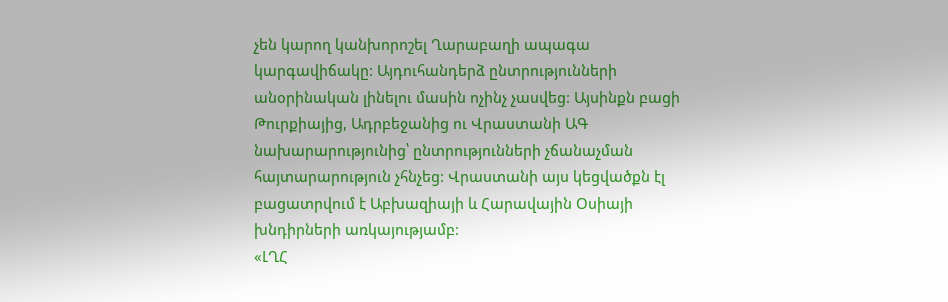չեն կարող կանխորոշել Ղարաբաղի ապագա կարգավիճակը: Այդուհանդերձ ընտրությունների անօրինական լինելու մասին ոչինչ չասվեց: Այսինքն բացի Թուրքիայից, Ադրբեջանից ու Վրաստանի ԱԳ նախարարությունից՝ ընտրությունների չճանաչման հայտարարություն չհնչեց: Վրաստանի այս կեցվածքն էլ բացատրվում է Աբխազիայի և Հարավային Օսիայի խնդիրների առկայությամբ:
«ԼՂՀ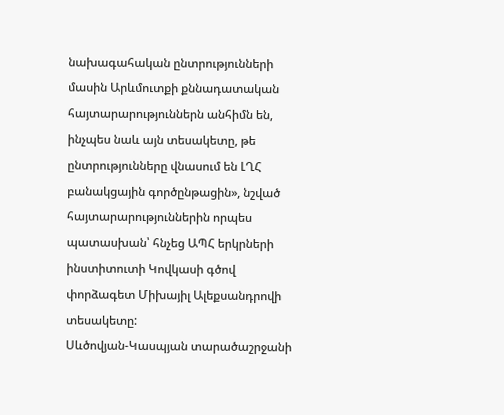նախագահական ընտրությունների մասին Արևմուտքի քննադատական հայտարարություններն անհիմն են, ինչպես նաև այն տեսակետը, թե ընտրությունները վնասում են ԼՂՀ բանակցային գործընթացին», նշված հայտարարություններին որպես պատասխան՝ հնչեց ԱՊՀ երկրների ինստիտուտի Կովկասի գծով փորձագետ Միխայիլ Ալեքսանդրովի տեսակետը:
Սևծովյան-Կասպյան տարածաշրջանի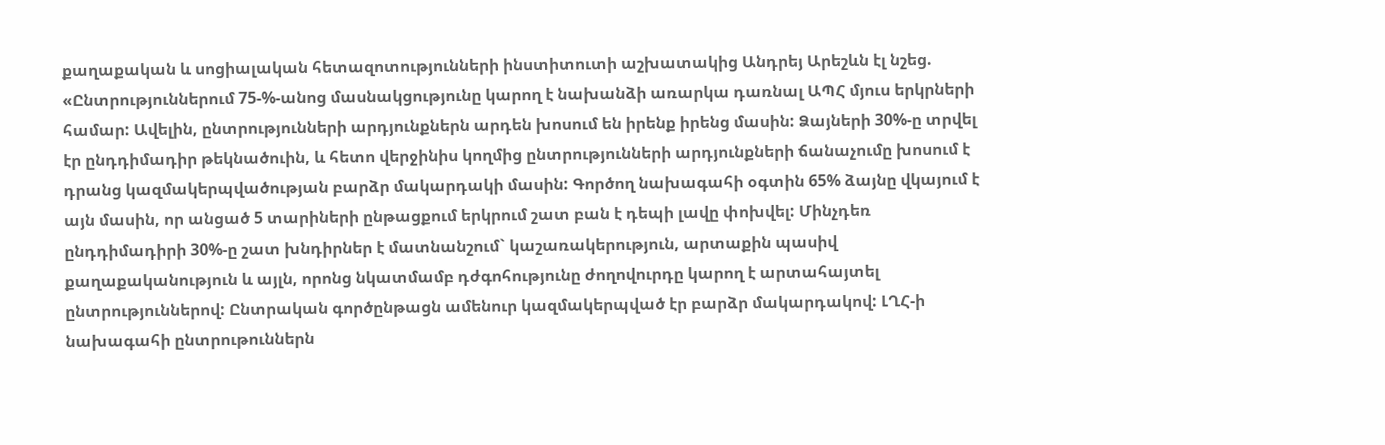քաղաքական և սոցիալական հետազոտությունների ինստիտուտի աշխատակից Անդրեյ Արեշևն էլ նշեց. «Ընտրություններում 75-%-անոց մասնակցությունը կարող է նախանձի առարկա դառնալ ԱՊՀ մյուս երկրների համար: Ավելին, ընտրությունների արդյունքներն արդեն խոսում են իրենք իրենց մասին: Ձայների 30%-ը տրվել էր ընդդիմադիր թեկնածուին, և հետո վերջինիս կողմից ընտրությունների արդյունքների ճանաչումը խոսում է դրանց կազմակերպվածության բարձր մակարդակի մասին: Գործող նախագահի օգտին 65% ձայնը վկայում է այն մասին, որ անցած 5 տարիների ընթացքում երկրում շատ բան է դեպի լավը փոխվել: Մինչդեռ ընդդիմադիրի 30%-ը շատ խնդիրներ է մատնանշում` կաշառակերություն, արտաքին պասիվ քաղաքականություն և այլն, որոնց նկատմամբ դժգոհությունը ժողովուրդը կարող է արտահայտել ընտրություններով: Ընտրական գործընթացն ամենուր կազմակերպված էր բարձր մակարդակով: ԼՂՀ-ի նախագահի ընտրութուններն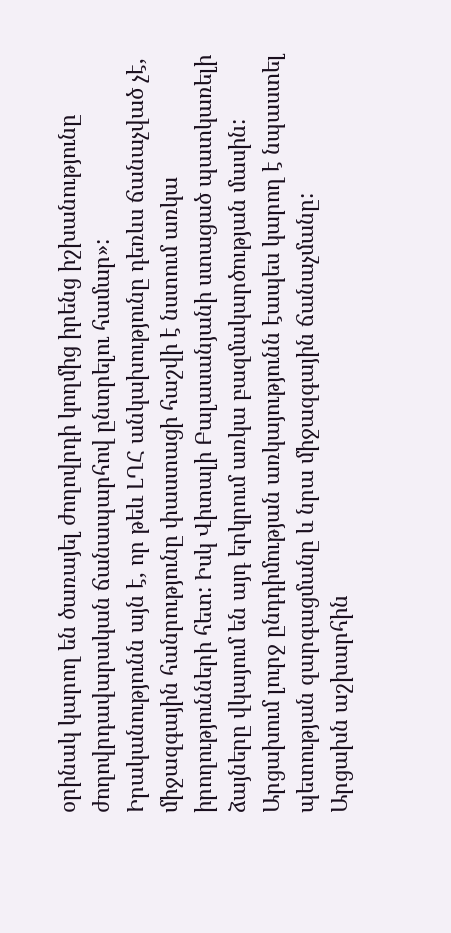օրինակ կարող են ծառայել ժողովրդի կողմից իրենց իշխանությունը ժողովրդավարական ճանապարհով ընտրելու համար»:
Իրականությունն այն է, որ թեև ԼՂՀ անկախությունը դեռևս ճանաչված չէ, միջազգային հանրությունը փաստացի հաշվի է նստում առկա իրողությունների հետ: Իսկ Վիտալի Բալասանյանի ստացած պատկառելի ձայները վկայում են այդ երկրում առկա բազմակարծության մասին: Արցախում լուրջ ընդդիմության առկայությունն էապես կարող է նպաստել պետության զարգացմանը և նրա միջազգային ճանաչմանը:
Արցախն աշխարհին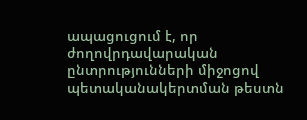ապացուցում է, որ ժողովրդավարական ընտրությունների միջոցով պետականակերտման թեստն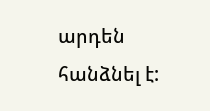արդեն հանձնել է: